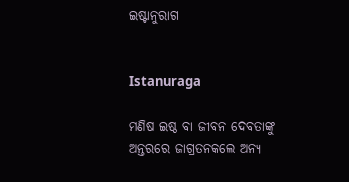ଇଷ୍ଟାନୁରାଗ


Istanuraga

ମଣିଷ ଇଷ୍ଠ ବା ଜୀବନ ଦେବତାଙ୍କୁ ଅନ୍ତରରେ ଜାଗ୍ରତନକଲେ ଅନ୍ୟ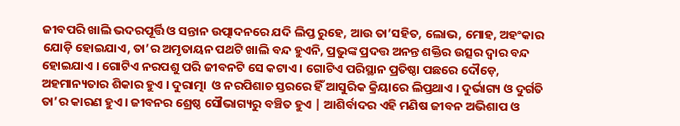ଜୀବପରି ଖାଲି ଭଦରପୂର୍ତ୍ତି ଓ ସନ୍ତାନ ଉତ୍ପାଦନରେ ଯଦି ଲିପ୍ତ ରୁହେ, ଆଉ ତା’ସହିତ, ଲୋଭ, ମୋହ, ଅହଂକାର ଯୋଡ଼ି ହୋଇଯାଏ, ତା’ର ଅମୃତାୟନ ପଥଟି ଖାଲି ବନ୍ଦ ହୁଏନି, ପ୍ରଭୁଙ୍କ ପ୍ରଦତ୍ତ ଅନନ୍ତ ଶକ୍ତିର ଉତ୍ସର ଦ୍ଵାର ବନ୍ଦ ହୋଇଯାଏ । ଗୋଟିଏ ନରପଶୁ ପରି ଜୀବନଟି ସେ କଟାଏ । ଗୋଟିଏ ପରିସ୍ଥାନ ପ୍ରତିଷ୍ଠା ପଛରେ ଦୌଡ଼େ, ଅହମାନ୍ୟତାର ଶିକାର ହୁଏ । ଦୁରାତ୍ମା  ଓ ନରପିଶାଚ ସ୍ତରରେ ହିଁ ଆସୁରିକ କ୍ରିୟାରେ ଲିପ୍ତଥାଏ । ଦୁର୍ଭାଗ୍ୟ ଓ ଦୁର୍ଗତି ତା’ର କାରଣ ହୁଏ। ଜୀବନର ଶ୍ରେଷ୍ଠ ସୌଭାଗ୍ୟରୁ ବଞ୍ଚିତ ହୁଏ | ଆଶିର୍ବାଦର ଏହି ମଣିଷ ଜୀବନ ଅଭିଶାପ ଓ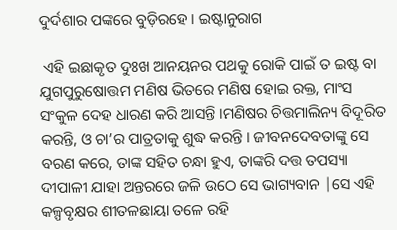ଦୁର୍ଦଶାର ପଙ୍କରେ ବୁଡ଼ିରହେ । ଇଷ୍ଟାନୁରାଗ

 ଏହି ଇଛାକୃତ ଦୁଃଖ ଆନୟନର ପଥକୁ ରୋକି ପାଇଁ ତ ଇଷ୍ଟ ବା ଯୁଗପୁରୁଷୋତ୍ତମ ମଣିଷ ଭିତରେ ମଣିଷ ହୋଇ ରକ୍ତ, ମାଂସ ସଂକୁଳ ଦେହ ଧାରଣ କରି ଆସନ୍ତି ।ମଣିଷର ଚିତ୍ତମାଲିନ୍ୟ ବିଦୂରିତ କରନ୍ତି, ଓ ଚା’ର ପାତ୍ରତାକୁ ଶୁଦ୍ଧ କରନ୍ତି । ଜୀବନଦେବତାଙ୍କୁ ସେ ବରଣ କରେ, ତାଙ୍କ ସହିତ ଚନ୍ଧା ହୁଏ, ତାଙ୍କରି ଦତ୍ତ ତପସ୍ୟା ଦୀପାଳୀ ଯାହା ଅନ୍ତରରେ ଜଳି ଉଠେ ସେ ଭାଗ୍ୟବାନ |ସେ ଏହି କଳ୍ପବୃକ୍ଷର ଶୀତଳଛାୟା ତଳେ ରହି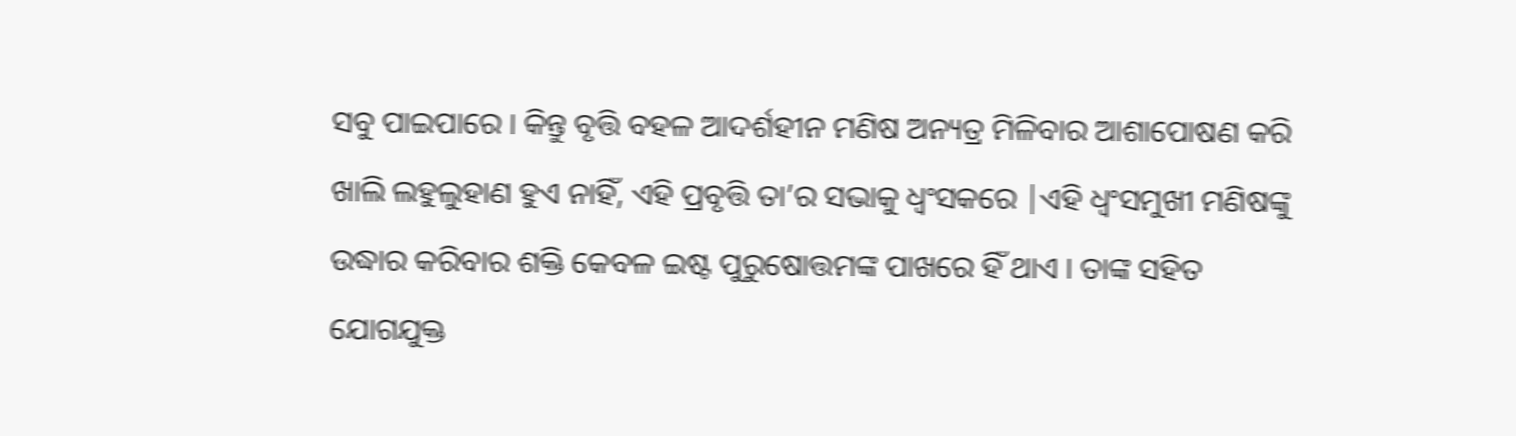ସବୁ ପାଇପାରେ । କିନ୍ତୁ ବୃତ୍ତି ବହଳ ଆଦର୍ଶହୀନ ମଣିଷ ଅନ୍ୟତ୍ର ମିଳିବାର ଆଶାପୋଷଣ କରି ଖାଲି ଲହୁଲୁହାଣ ହୁଏ ନାହିଁ, ଏହି ପ୍ରବୃତ୍ତି ତା’ର ସଭାକୁ ଧ୍ବଂସକରେ |ଏହି ଧ୍ବଂସମୁଖୀ ମଣିଷଙ୍କୁ ଉଦ୍ଧାର କରିବାର ଶକ୍ତି କେବଳ ଇଷ୍ଟ ପୁରୁଷୋତ୍ତମଙ୍କ ପାଖରେ ହିଁ ଥାଏ । ତାଙ୍କ ସହିତ ଯୋଗଯୁକ୍ତ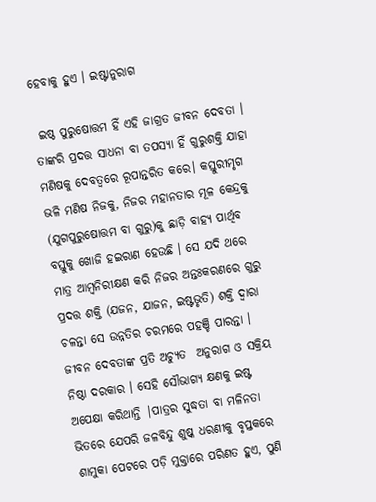ହେବାକୁ ହୁଏ । ଇଷ୍ଟାନୁରାଗ

 ଇଷ୍ଠ ପୁରୁଷୋତ୍ତମ ହିଁ ଏହି ଜାଗ୍ରତ ଜୀବନ ଦେବତା । ତାଙ୍କରି ପ୍ରଦତ୍ତ ସାଧନା ବା ତପସ୍ୟା ହିଁ ଗୁରୁଶକ୍ତି ଯାହା ମଣିଷକୁ ଦେବତ୍ବରେ ରୂପାନ୍ତରିତ କରେ। କସ୍ତୁରୀମୃଗ ଭଳି ମଣିଷ ନିଜକୁ, ନିଜର ମହାନତାର ମୂଳ କେନ୍ଦ୍ରକୁ (ଯୁଗପୁରୁଷୋତ୍ତମ ବା ଗୁରୁ)କୁ ଛାଡ଼ି ବାହ୍ୟ ପାର୍ଥିବ ବସ୍ତୁକୁ ଖୋଜି ହଇରାଣ ହେଉଛି । ସେ ଯଦି ଥରେ ମାତ୍ର ଆମ୍ବନିରୀକ୍ଷଣ କରି ନିଜର ଅନ୍ତଃକରଣରେ ଗୁରୁ ପ୍ରଦତ୍ତ ଶକ୍ତି (ଯଜନ, ଯାଜନ, ଇଷ୍ଟଭୃତି) ଶକ୍ତି ଦ୍ଵାରା ଚଳନ୍ତା ସେ ଉନ୍ନତିର ଚରମରେ ପହଞ୍ଚି ପାରନ୍ତା । ଜୀବନ ଦେବତାଙ୍କ ପ୍ରତି ଅଚ୍ୟୁତ  ଅନୁରାଗ ଓ ସକ୍ରିୟ ନିଷ୍ଠା ଦରକାର । ସେହି ସୌଭାଗ୍ୟ କ୍ଷଣକୁ ଇଷ୍ଟ ଅପେକ୍ଷା କରିଥାନ୍ତି |ପାତ୍ରର ସୁଦ୍ଧତା ବା ମଳିନତା ଭିତରେ ଯେପରି ଜଳବିନ୍ଦୁ ଶୁଷ୍କ ଧରଣୀକୁ ବୃପ୍ତକରେ ଶାମୁକା ପେଟରେ ପଡ଼ି ମୁକ୍ତାରେ ପରିଣତ ହୁଏ, ପୁଣି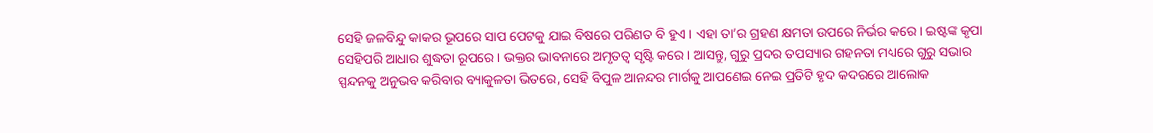ସେହି ଜଳବିନ୍ଦୁ କାକର ଭୂପରେ ସାପ ପେଟକୁ ଯାଇ ବିଷରେ ପରିଣତ ବି ହୁଏ । ଏହା ତା’ର ଗ୍ରହଣ କ୍ଷମତା ଉପରେ ନିର୍ଭର କରେ । ଇଷ୍ଟଙ୍କ କୃପା ସେହିପରି ଆଧାର ଶୁଦ୍ଧତା ରୂପରେ । ଭକ୍ତର ଭାବନାରେ ଅମୃତତ୍ୱ ସୃଷ୍ଟି କରେ । ଆସନ୍ତୁ, ଗୁରୁ ପ୍ରଦର ତପସ୍ୟାର ଗହନତା ମଧ୍ୟରେ ଗୁରୁ ସଭାର ସ୍ପନ୍ଦନକୁ ଅନୁଭବ କରିବାର ବ୍ୟାକୁଳତା ଭିତରେ, ସେହି ବିପୁଳ ଆନନ୍ଦର ମାର୍ଗକୁ ଆପଣେଇ ନେଇ ପ୍ରତିଟି ହୃଦ କଦରରେ ଆଲୋକ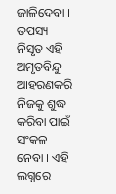ଜାଳିଦେବା । ତପସ୍ୟ ନିସୃତ ଏହି ଅମୃତବିନ୍ଦୁ ଆହରଣକରି ନିଜକୁ ଶୁଦ୍ଧ କରିବା ପାଇଁ ସଂକଳ ନେବା । ଏହି ଲଗ୍ନରେ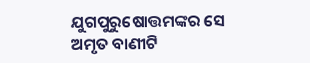ଯୁଗପୁରୁଷୋତ୍ତମଙ୍କର ସେ ଅମୃତ ବାଣୀଟି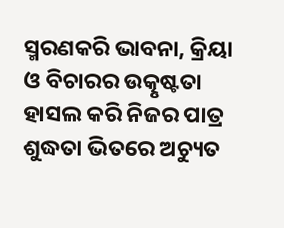ସ୍ମରଣକରି ଭାବନା, କ୍ରିୟା ଓ ବିଚାରର ଉତ୍କୃଷ୍ଟତା ହାସଲ କରି ନିଜର ପାତ୍ର ଶୁଦ୍ଧତା ଭିତରେ ଅଚ୍ୟୁତ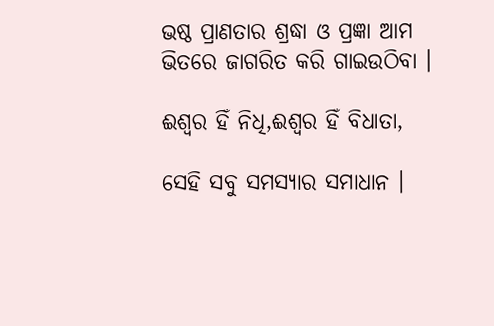ଭଷ୍ଠ ପ୍ରାଣତାର ଶ୍ରଦ୍ଧା ଓ ପ୍ରଜ୍ଞା ଆମ ଭିତରେ ଜାଗରିତ କରି ଗାଇଉଠିବା ।

ଈଶ୍ଵର ହିଁ ନିଧି,ଈଶ୍ଵର ହିଁ ବିଧାତା,

ସେହି ସବୁ ସମସ୍ୟାର ସମାଧାନ ।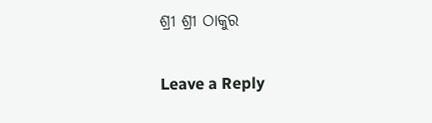ଶ୍ରୀ ଶ୍ରୀ ଠାକୁର

Leave a Reply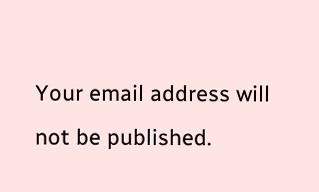Your email address will not be published.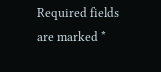Required fields are marked *